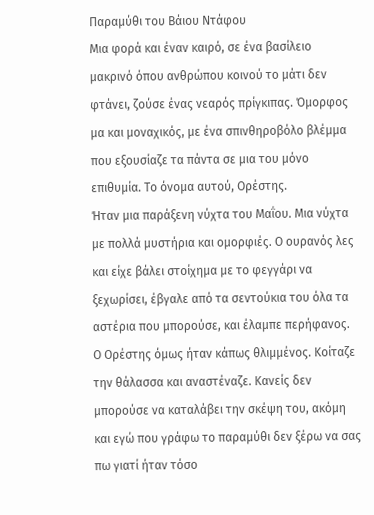Παραμύθι του Βάιου Ντάφου
Μια φορά και έναν καιρό, σε ένα βασίλειο μακρινό όπου ανθρώπου κοινού το μάτι δεν φτάνει, ζούσε ένας νεαρός πρίγκιπας. Όμορφος μα και μοναχικός, με ένα σπινθηροβόλο βλέμμα που εξουσίαζε τα πάντα σε μια του μόνο επιθυμία. Το όνομα αυτού, Ορέστης.
Ήταν μια παράξενη νύχτα του Μαΐου. Μια νύχτα με πολλά μυστήρια και ομορφιές. Ο ουρανός λες και είχε βάλει στοίχημα με το φεγγάρι να ξεχωρίσει, έβγαλε από τα σεντούκια του όλα τα αστέρια που μπορούσε, και έλαμπε περήφανος.
Ο Ορέστης όμως ήταν κάπως θλιμμένος. Κοίταζε την θάλασσα και αναστέναζε. Κανείς δεν μπορούσε να καταλάβει την σκέψη του, ακόμη και εγώ που γράφω το παραμύθι δεν ξέρω να σας πω γιατί ήταν τόσο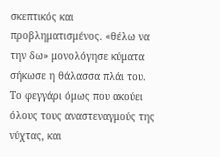σκεπτικός και προβληματισμένος. «θέλω να την δω» μονολόγησε κύματα σήκωσε η θάλασσα πλάι του.
Το φεγγάρι όμως που ακούει όλους τους αναστεναγμούς της νύχτας, και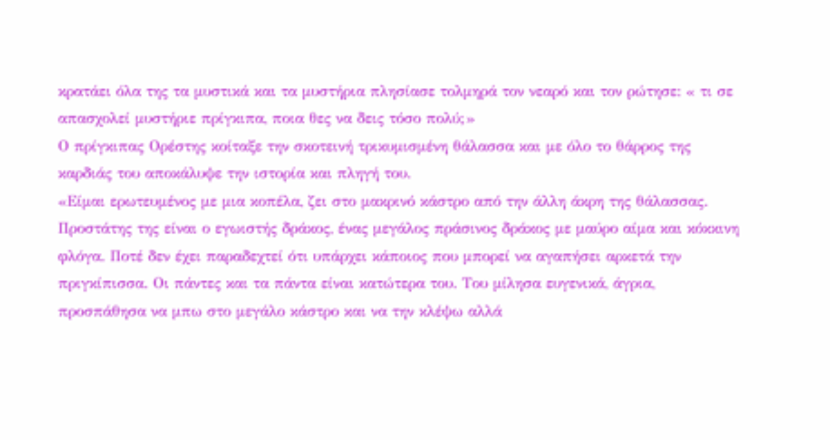κρατάει όλα της τα μυστικά και τα μυστήρια πλησίασε τολμηρά τον νεαρό και τον ρώτησε: « τι σε απασχολεί μυστήριε πρίγκιπα, ποια θες να δεις τόσο πολύ;»
Ο πρίγκιπας Ορέστης κοίταξε την σκοτεινή τρικυμισμένη θάλασσα και με όλο το θάρρος της καρδιάς του αποκάλυψε την ιστορία και πληγή του.
«Είμαι ερωτευμένος με μια κοπέλα, ζει στο μακρινό κάστρο από την άλλη άκρη της θάλασσας. Προστάτης της είναι ο εγωιστής δράκος, ένας μεγάλος πράσινος δράκος με μαύρο αίμα και κόκκινη φλόγα. Ποτέ δεν έχει παραδεχτεί ότι υπάρχει κάποιος που μπορεί να αγαπήσει αρκετά την πριγκίπισσα. Οι πάντες και τα πάντα είναι κατώτερα του. Του μίλησα ευγενικά, άγρια, προσπάθησα να μπω στο μεγάλο κάστρο και να την κλέψω αλλά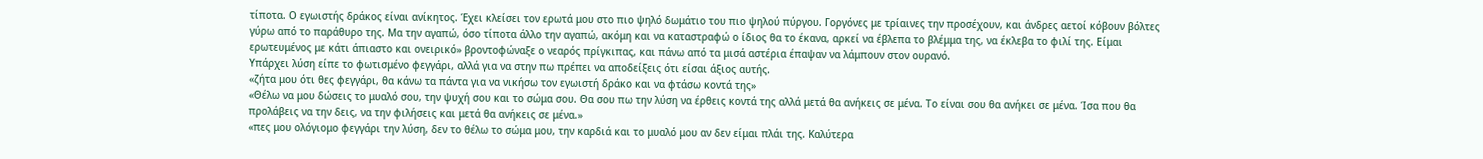τίποτα. Ο εγωιστής δράκος είναι ανίκητος. Έχει κλείσει τον ερωτά μου στο πιο ψηλό δωμάτιο του πιο ψηλού πύργου. Γοργόνες με τρίαινες την προσέχουν, και άνδρες αετοί κόβουν βόλτες γύρω από το παράθυρο της. Μα την αγαπώ, όσο τίποτα άλλο την αγαπώ, ακόμη και να καταστραφώ ο ίδιος θα το έκανα, αρκεί να έβλεπα το βλέμμα της, να έκλεβα το φιλί της. Είμαι ερωτευμένος με κάτι άπιαστο και ονειρικό» βροντοφώναξε ο νεαρός πρίγκιπας, και πάνω από τα μισά αστέρια έπαψαν να λάμπουν στον ουρανό.
Υπάρχει λύση είπε το φωτισμένο φεγγάρι, αλλά για να στην πω πρέπει να αποδείξεις ότι είσαι άξιος αυτής.
«ζήτα μου ότι θες φεγγάρι, θα κάνω τα πάντα για να νικήσω τον εγωιστή δράκο και να φτάσω κοντά της»
«Θέλω να μου δώσεις το μυαλό σου, την ψυχή σου και το σώμα σου. Θα σου πω την λύση να έρθεις κοντά της αλλά μετά θα ανήκεις σε μένα. Το είναι σου θα ανήκει σε μένα. Ίσα που θα προλάβεις να την δεις, να την φιλήσεις και μετά θα ανήκεις σε μένα.»
«πες μου ολόγιομο φεγγάρι την λύση, δεν το θέλω το σώμα μου, την καρδιά και το μυαλό μου αν δεν είμαι πλάι της. Καλύτερα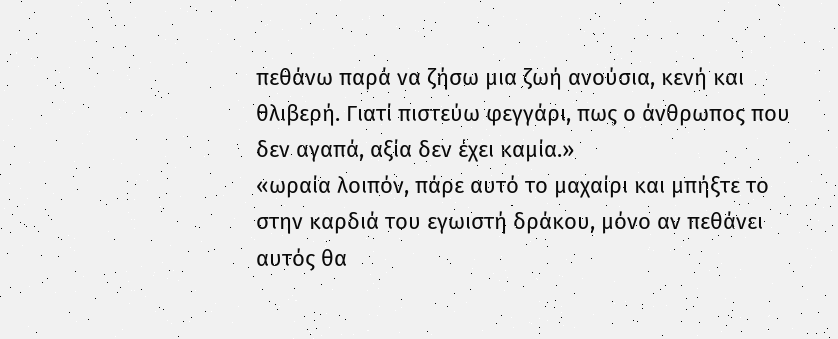πεθάνω παρά να ζήσω μια ζωή ανούσια, κενή και θλιβερή. Γιατί πιστεύω φεγγάρι, πως ο άνθρωπος που δεν αγαπά, αξία δεν έχει καμία.»
«ωραία λοιπόν, πάρε αυτό το μαχαίρι και μπήξτε το στην καρδιά του εγωιστή δράκου, μόνο αν πεθάνει αυτός θα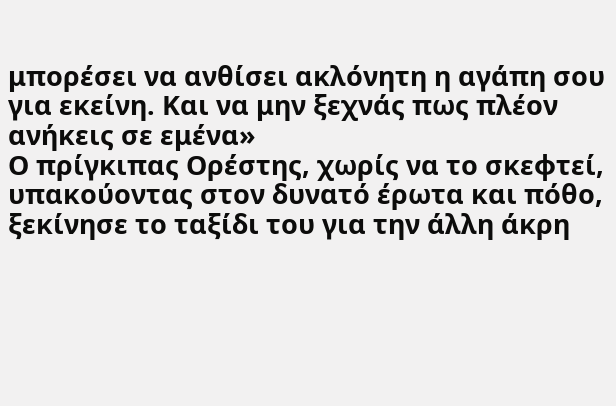μπορέσει να ανθίσει ακλόνητη η αγάπη σου για εκείνη. Και να μην ξεχνάς πως πλέον ανήκεις σε εμένα»
Ο πρίγκιπας Ορέστης, χωρίς να το σκεφτεί, υπακούοντας στον δυνατό έρωτα και πόθο, ξεκίνησε το ταξίδι του για την άλλη άκρη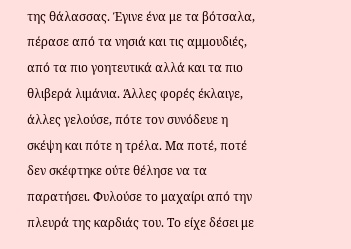της θάλασσας. Έγινε ένα με τα βότσαλα, πέρασε από τα νησιά και τις αμμουδιές, από τα πιο γοητευτικά αλλά και τα πιο θλιβερά λιμάνια. Άλλες φορές έκλαιγε, άλλες γελούσε, πότε τον συνόδευε η σκέψη και πότε η τρέλα. Μα ποτέ, ποτέ δεν σκέφτηκε ούτε θέλησε να τα παρατήσει. Φυλούσε το μαχαίρι από την πλευρά της καρδιάς του. Το είχε δέσει με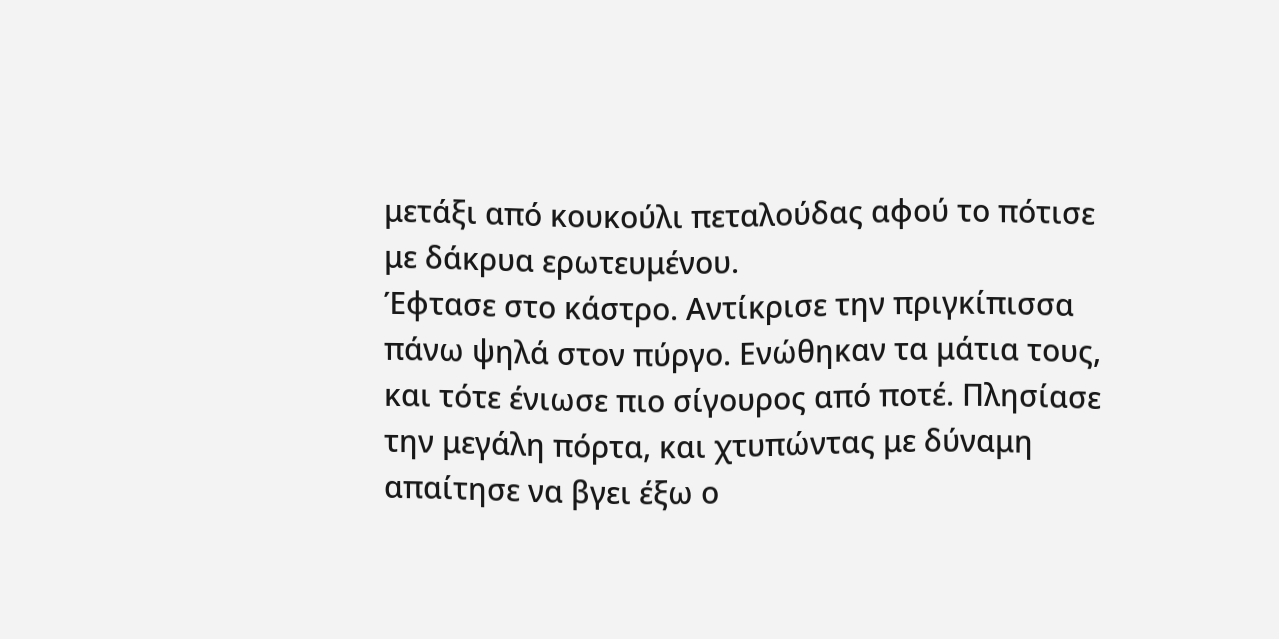μετάξι από κουκούλι πεταλούδας αφού το πότισε με δάκρυα ερωτευμένου.
Έφτασε στο κάστρο. Αντίκρισε την πριγκίπισσα πάνω ψηλά στον πύργο. Ενώθηκαν τα μάτια τους, και τότε ένιωσε πιο σίγουρος από ποτέ. Πλησίασε την μεγάλη πόρτα, και χτυπώντας με δύναμη απαίτησε να βγει έξω ο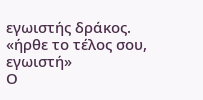εγωιστής δράκος.
«ήρθε το τέλος σου, εγωιστή»
Ο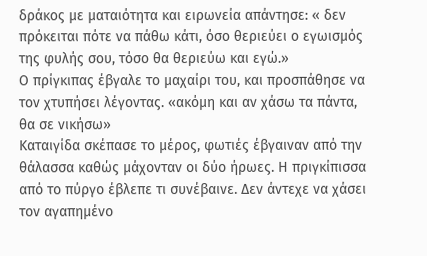δράκος με ματαιότητα και ειρωνεία απάντησε: « δεν πρόκειται πότε να πάθω κάτι, όσο θεριεύει ο εγωισμός της φυλής σου, τόσο θα θεριεύω και εγώ.»
Ο πρίγκιπας έβγαλε το μαχαίρι του, και προσπάθησε να τον χτυπήσει λέγοντας. «ακόμη και αν χάσω τα πάντα, θα σε νικήσω»
Καταιγίδα σκέπασε το μέρος, φωτιές έβγαιναν από την θάλασσα καθώς μάχονταν οι δύο ήρωες. Η πριγκίπισσα από το πύργο έβλεπε τι συνέβαινε. Δεν άντεχε να χάσει τον αγαπημένο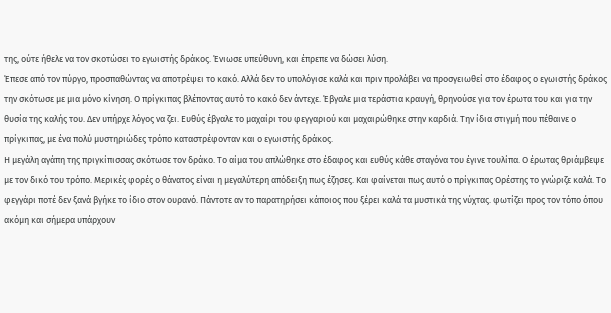της, ούτε ήθελε να τον σκοτώσει το εγωιστής δράκος. Ένιωσε υπεύθυνη, και έπρεπε να δώσει λύση.
Έπεσε από τον πύργο, προσπαθώντας να αποτρέψει το κακό. Αλλά δεν το υπολόγισε καλά και πριν προλάβει να προσγειωθεί στο έδαφος ο εγωιστής δράκος την σκότωσε με μια μόνο κίνηση. Ο πρίγκιπας βλέποντας αυτό το κακό δεν άντεχε. Έβγαλε μια τεράστια κραυγή, θρηνούσε για τον έρωτα του και για την θυσία της καλής του. Δεν υπήρχε λόγος να ζει. Ευθύς έβγαλε το μαχαίρι του φεγγαριού και μαχαιρώθηκε στην καρδιά. Την ίδια στιγμή που πέθαινε ο πρίγκιπας, με ένα πολύ μυστηριώδες τρόπο καταστρέφονταν και ο εγωιστής δράκος.
Η μεγάλη αγάπη της πριγκίπισσας σκότωσε τον δράκο. Το αίμα του απλώθηκε στο έδαφος και ευθύς κάθε σταγόνα του έγινε τουλίπα. Ο έρωτας θριάμβεψε με τον δικό του τρόπο. Μερικές φορές ο θάνατος είναι η μεγαλύτερη απόδειξη πως έζησες. Και φαίνεται πως αυτό ο πρίγκιπας Ορέστης το γνώριζε καλά. Το φεγγάρι ποτέ δεν ξανά βγήκε το ίδιο στον ουρανό. Πάντοτε αν το παρατηρήσει κάποιος που ξέρει καλά τα μυστικά της νύχτας. φωτίζει προς τον τόπο όπου ακόμη και σήμερα υπάρχουν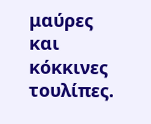μαύρες και κόκκινες τουλίπες.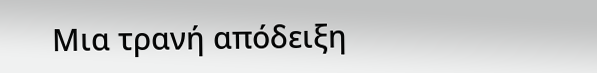Μια τρανή απόδειξη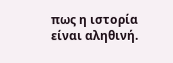πως η ιστορία είναι αληθινή.